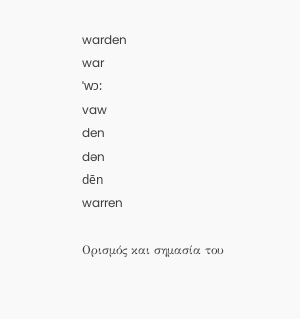warden
war
ˈwɔ:
vaw
den
dən
dēn
warren

Ορισμός και σημασία του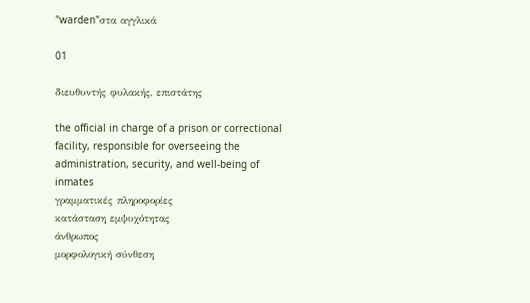"warden"στα αγγλικά

01

διευθυντής φυλακής, επιστάτης

the official in charge of a prison or correctional facility, responsible for overseeing the administration, security, and well-being of inmates
γραμματικές πληροφορίες
κατάσταση εμψυχότητας
άνθρωπος
μορφολογική σύνθεση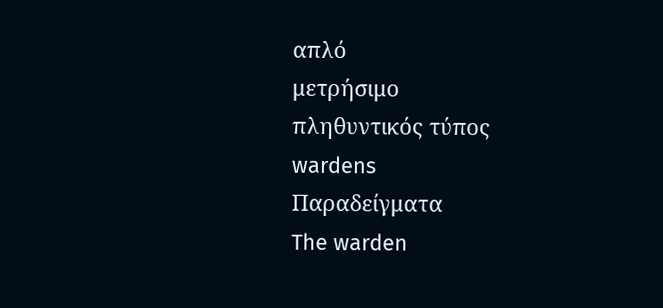απλό
μετρήσιμο
πληθυντικός τύπος
wardens
Παραδείγματα
The warden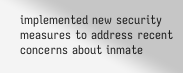implemented new security measures to address recent concerns about inmate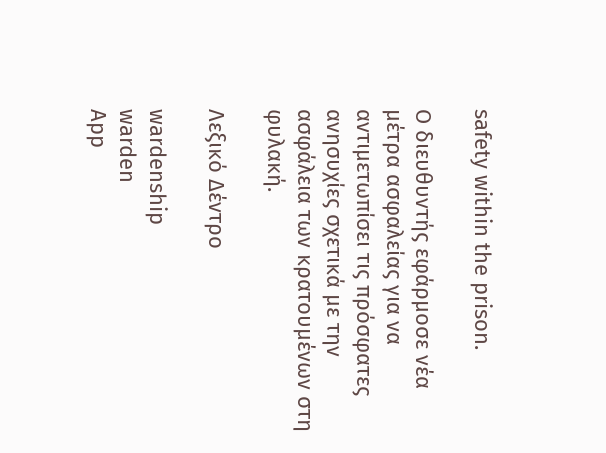safety within the prison.

Ο διευθυντής εφάρμοσε νέα μέτρα ασφαλείας για να αντιμετωπίσει τις πρόσφατες ανησυχίες σχετικά με την ασφάλεια των κρατουμένων στη φυλακή.

Λεξικό Δέντρο

wardenship
warden
App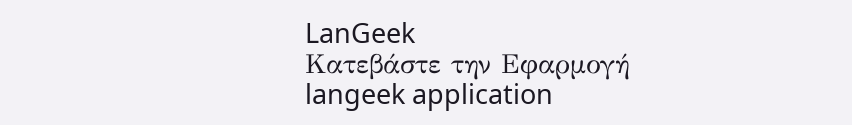LanGeek
Κατεβάστε την Εφαρμογή
langeek application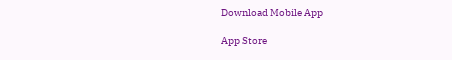Download Mobile App

App Store